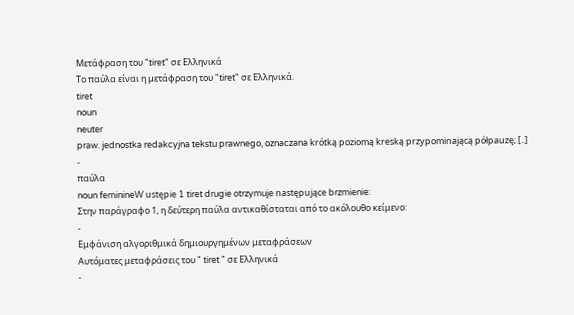Μετάφραση του "tiret" σε Ελληνικά
Το παύλα είναι η μετάφραση του "tiret" σε Ελληνικά.
tiret
noun
neuter
praw. jednostka redakcyjna tekstu prawnego, oznaczana krótką poziomą kreską przypominającą półpauzę; [..]
-
παύλα
noun feminineW ustępie 1 tiret drugie otrzymuje następujące brzmienie:
Στην παράγραφο 1, η δεύτερη παύλα αντικαθίσταται από το ακόλουθο κείμενο:
-
Εμφάνιση αλγοριθμικά δημιουργημένων μεταφράσεων
Αυτόματες μεταφράσεις του " tiret " σε Ελληνικά
-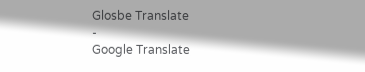Glosbe Translate
-
Google Translate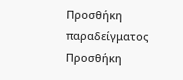Προσθήκη παραδείγματος
Προσθήκη